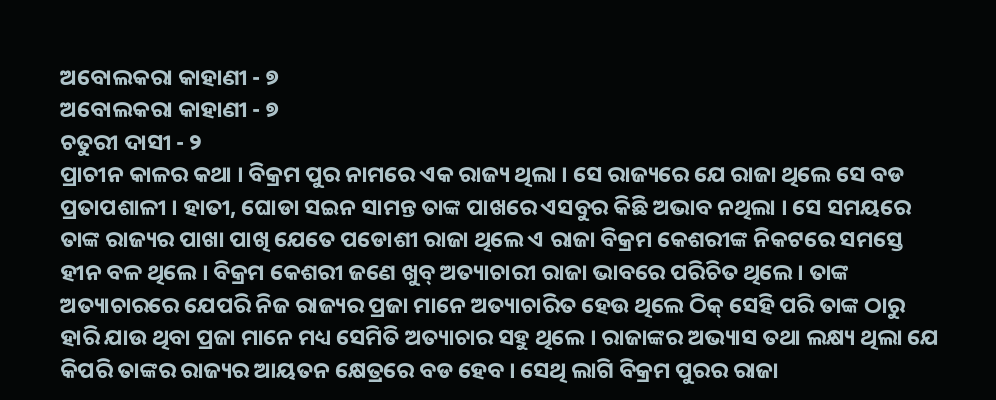ଅବୋଲକରା କାହାଣୀ - ୭
ଅବୋଲକରା କାହାଣୀ - ୭
ଚତୁରୀ ଦାସୀ - ୨
ପ୍ରାଚୀନ କାଳର କଥା । ବିକ୍ରମ ପୁର ନାମରେ ଏକ ରାଜ୍ୟ ଥିଲା । ସେ ରାଜ୍ୟରେ ଯେ ରାଜା ଥିଲେ ସେ ବଡ ପ୍ରତାପଶାଳୀ । ହାତୀ, ଘୋଡା ସଇନ ସାମନ୍ତ ତାଙ୍କ ପାଖରେ ଏସବୁର କିଛି ଅଭାବ ନଥିଲା । ସେ ସମୟରେ ତାଙ୍କ ରାଜ୍ୟର ପାଖା ପାଖି ଯେତେ ପଡୋଶୀ ରାଜା ଥିଲେ ଏ ରାଜା ବିକ୍ରମ କେଶରୀଙ୍କ ନିକଟରେ ସମସ୍ତେ ହୀନ ବଳ ଥିଲେ । ବିକ୍ରମ କେଶରୀ ଜଣେ ଖୁବ୍ ଅତ୍ୟାଚାରୀ ରାଜା ଭାବରେ ପରିଚିତ ଥିଲେ । ତାଙ୍କ ଅତ୍ୟାଚାରରେ ଯେପରି ନିଜ ରାଜ୍ୟର ପ୍ରଜା ମାନେ ଅତ୍ୟାଚାରିତ ହେଉ ଥିଲେ ଠିକ୍ ସେହି ପରି ତାଙ୍କ ଠାରୁ ହାରି ଯାଉ ଥିବା ପ୍ରଜା ମାନେ ମଧ୍ୟ ସେମିତି ଅତ୍ୟାଚାର ସହୁ ଥିଲେ । ରାଜାଙ୍କର ଅଭ୍ୟାସ ତଥା ଲକ୍ଷ୍ୟ ଥିଲା ଯେ କିପରି ତାଙ୍କର ରାଜ୍ୟର ଆୟତନ କ୍ଷେତ୍ରରେ ବଡ ହେବ । ସେଥି ଲାଗି ବିକ୍ରମ ପୁରର ରାଜା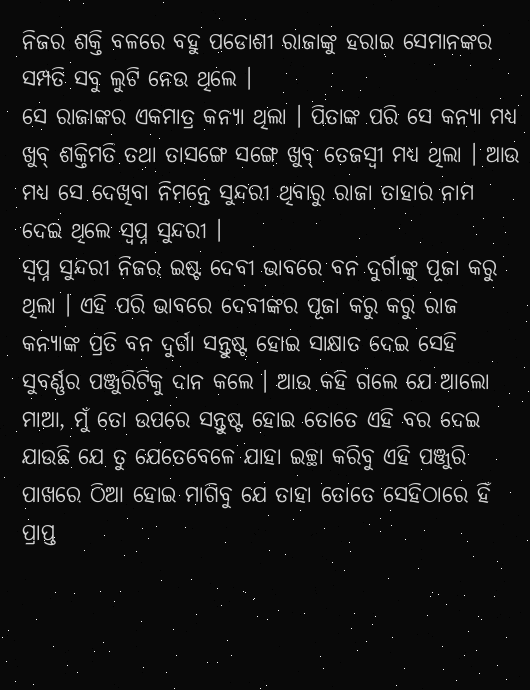ନିଜର ଶକ୍ତି ବଳରେ ବହୁ ପଡୋଶୀ ରାଜାଙ୍କୁ ହରାଇ ସେମାନଙ୍କର ସମ୍ପତି ସବୁ ଲୁଟି ନେଉ ଥିଲେ ।
ସେ ରାଜାଙ୍କର ଏକମାତ୍ର କନ୍ୟା ଥିଲା । ପିତାଙ୍କ ପରି ସେ କନ୍ୟା ମଧ୍ୟ ଖୁବ୍ ଶକ୍ତିମତି ତଥା ତାସଙ୍ଗେ ସଙ୍ଗେ ଖୁବ୍ ତେଜସ୍ୱୀ ମଧ୍ୟ ଥିଲା । ଆଉ ମଧ୍ୟ ସେ ଦେଖିବା ନିମନ୍ତେ ସୁନ୍ଦରୀ ଥିବାରୁ ରାଜା ତାହାର ନାମ ଦେଇ ଥିଲେ ସ୍ୱପ୍ନ ସୁନ୍ଦରୀ ।
ସ୍ୱପ୍ନ ସୁନ୍ଦରୀ ନିଜର ଇଷ୍ଟ ଦେବୀ ଭାବରେ ବନ ଦୁର୍ଗାଙ୍କୁ ପୂଜା କରୁ ଥିଲା । ଏହି ପରି ଭାବରେ ଦେବୀଙ୍କର ପୂଜା କରୁ କରୁ ରାଜ କନ୍ୟାଙ୍କ ପ୍ରତି ବନ ଦୁର୍ଗା ସନ୍ତୁଷ୍ଟ ହୋଇ ସାକ୍ଷାତ ଦେଇ ସେହି ସୁବର୍ଣ୍ଣର ପଞ୍ଜୁରିଟିକୁ ଦାନ କଲେ । ଆଉ କହି ଗଲେ ଯେ ଆଲୋ ମାଆ, ମୁଁ ତୋ ଉପରେ ସନ୍ତୁଷ୍ଟ ହୋଇ ତୋତେ ଏହି ବର ଦେଇ ଯାଉଛି ଯେ ତୁ ଯେତେବେଳେ ଯାହା ଇଚ୍ଛା କରିବୁ ଏହି ପଞ୍ଜୁରି ପାଖରେ ଠିଆ ହୋଇ ମାଗିବୁ ଯେ ତାହା ତୋତେ ସେହିଠାରେ ହିଁ ପ୍ରାପ୍ତ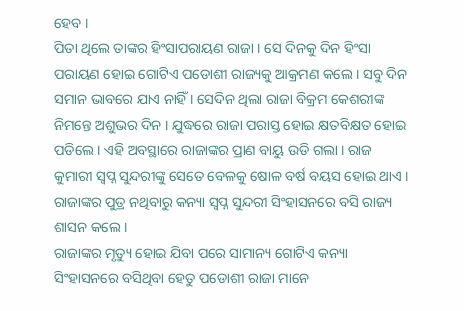ହେବ ।
ପିତା ଥିଲେ ତାଙ୍କର ହିଂସାପରାୟଣ ରାଜା । ସେ ଦିନକୁ ଦିନ ହିଂସା ପରାୟଣ ହୋଇ ଗୋଟିଏ ପଡୋଶୀ ରାଜ୍ୟକୁ ଆକ୍ରମଣ କଲେ । ସବୁ ଦିନ ସମାନ ଭାବରେ ଯାଏ ନାହିଁ । ସେଦିନ ଥିଲା ରାଜା ବିକ୍ରମ କେଶରୀଙ୍କ ନିମନ୍ତେ ଅଶୁଭର ଦିନ । ଯୁଦ୍ଧରେ ରାଜା ପରାସ୍ତ ହୋଇ କ୍ଷତବିକ୍ଷତ ହୋଇ ପଡିଲେ । ଏହି ଅବସ୍ଥାରେ ରାଜାଙ୍କର ପ୍ରାଣ ବାୟୁ ଉଡି ଗଲା । ରାଜ କୁମାରୀ ସ୍ୱପ୍ନ ସୁନ୍ଦରୀଙ୍କୁ ସେତେ ବେଳକୁ ଷୋଳ ବର୍ଷ ବୟସ ହୋଇ ଥାଏ । ରାଜାଙ୍କର ପୁତ୍ର ନଥିବାରୁ କନ୍ୟା ସ୍ୱପ୍ନ ସୁନ୍ଦରୀ ସିଂହାସନରେ ବସି ରାଜ୍ୟ ଶାସନ କଲେ ।
ରାଜାଙ୍କର ମୃତ୍ୟୁ ହୋଇ ଯିବା ପରେ ସାମାନ୍ୟ ଗୋଟିଏ କନ୍ୟା ସିଂହାସନରେ ବସିଥିବା ହେତୁ ପଡୋଶୀ ରାଜା ମାନେ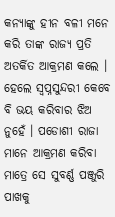କନ୍ୟାଙ୍କୁ ହୀନ ବଳୀ ମନେ କରି ତାଙ୍କ ରାଜ୍ୟ ପ୍ରତି ଅତର୍କିତ ଆକ୍ରମଣ କଲେ । ହେଲେ ସ୍ୱପ୍ନସୁନ୍ଦରୀ କେବେ ବି ଭୟ କରିବାର ଝିଅ ନୁହେଁ । ପଡୋଶୀ ରାଜା ମାନେ ଆକ୍ରମଣ କରିବା ମାତ୍ରେ ସେ ସୁବର୍ଣ୍ଣ ପଞ୍ଜୁରି ପାଖକୁ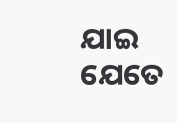ଯାଇ ଯେତେ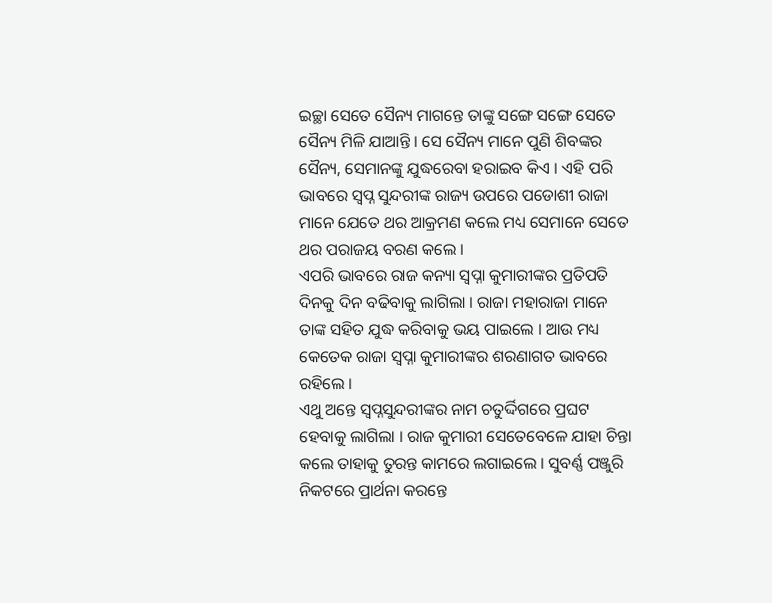ଇଚ୍ଛା ସେତେ ସୈନ୍ୟ ମାଗନ୍ତେ ତାଙ୍କୁ ସଙ୍ଗେ ସଙ୍ଗେ ସେତେ ସୈନ୍ୟ ମିଳି ଯାଆନ୍ତି । ସେ ସୈନ୍ୟ ମାନେ ପୁଣି ଶିବଙ୍କର ସୈନ୍ୟ, ସେମାନଙ୍କୁ ଯୁଦ୍ଧରେବା ହରାଇବ କିଏ । ଏହି ପରି ଭାବରେ ସ୍ୱପ୍ନ ସୁନ୍ଦରୀଙ୍କ ରାଜ୍ୟ ଉପରେ ପଡୋଶୀ ରାଜା ମାନେ ଯେତେ ଥର ଆକ୍ରମଣ କଲେ ମଧ୍ୟ ସେମାନେ ସେତେ ଥର ପରାଜୟ ବରଣ କଲେ ।
ଏପରି ଭାବରେ ରାଜ କନ୍ୟା ସ୍ୱପ୍ନା କୁମାରୀଙ୍କର ପ୍ରତିପତି ଦିନକୁ ଦିନ ବଢିବାକୁ ଲାଗିଲା । ରାଜା ମହାରାଜା ମାନେ ତାଙ୍କ ସହିତ ଯୁଦ୍ଧ କରିବାକୁ ଭୟ ପାଇଲେ । ଆଉ ମଧ୍ୟ କେତେକ ରାଜା ସ୍ୱପ୍ନା କୁମାରୀଙ୍କର ଶରଣାଗତ ଭାବରେ ରହିଲେ ।
ଏଥୁ ଅନ୍ତେ ସ୍ୱପ୍ନସୁନ୍ଦରୀଙ୍କର ନାମ ଚତୁର୍ଦ୍ଦିଗରେ ପ୍ରଘଟ ହେବାକୁ ଲାଗିଲା । ରାଜ କୁମାରୀ ସେତେବେଳେ ଯାହା ଚିନ୍ତା କଲେ ତାହାକୁ ତୁରନ୍ତ କାମରେ ଲଗାଇଲେ । ସୁବର୍ଣ୍ଣ ପଞ୍ଜୁରି ନିକଟରେ ପ୍ରାର୍ଥନା କରନ୍ତେ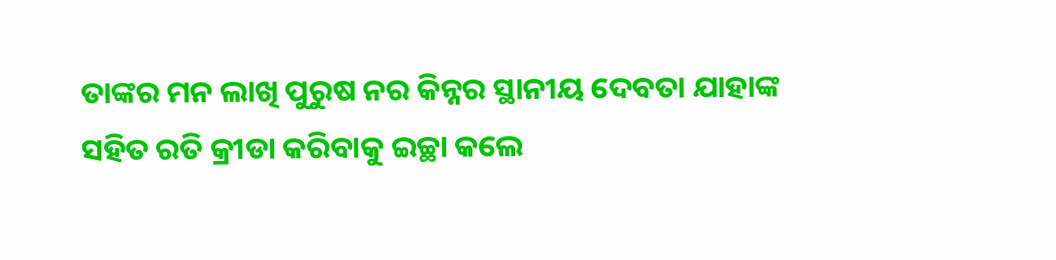ତାଙ୍କର ମନ ଲାଖି ପୁରୁଷ ନର କିନ୍ନର ସ୍ଥାନୀୟ ଦେବତା ଯାହାଙ୍କ ସହିତ ରତି କ୍ରୀଡା କରିବାକୁ ଇଚ୍ଛା କଲେ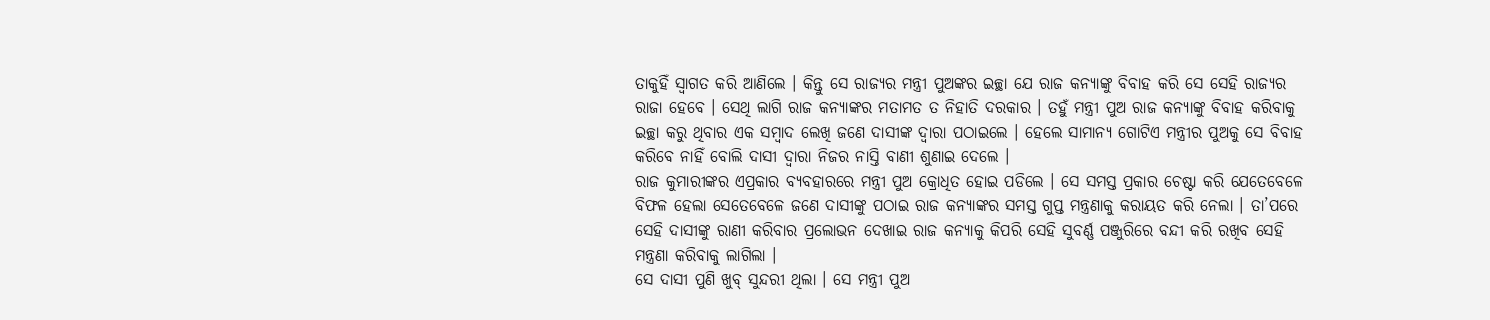ତାକୁହିଁ ସ୍ୱାଗତ କରି ଆଣିଲେ । କିନ୍ତୁ ସେ ରାଜ୍ୟର ମନ୍ତ୍ରୀ ପୁଅଙ୍କର ଇଚ୍ଛା ଯେ ରାଜ କନ୍ୟାଙ୍କୁ ବିବାହ କରି ସେ ସେହି ରାଜ୍ୟର ରାଜା ହେବେ । ସେଥି ଲାଗି ରାଜ କନ୍ୟାଙ୍କର ମତାମତ ତ ନିହାତି ଦରକାର । ତହୁଁ ମନ୍ତ୍ରୀ ପୁଅ ରାଜ କନ୍ୟାଙ୍କୁ ବିବାହ କରିବାକୁ ଇଚ୍ଛା କରୁ ଥିବାର ଏକ ସମ୍ବାଦ ଲେଖି ଜଣେ ଦାସୀଙ୍କ ଦ୍ୱାରା ପଠାଇଲେ । ହେଲେ ସାମାନ୍ୟ ଗୋଟିଏ ମନ୍ତ୍ରୀର ପୁଅକୁ ସେ ବିବାହ କରିବେ ନାହିଁ ବୋଲି ଦାସୀ ଦ୍ୱାରା ନିଜର ନାସ୍ତି ବାଣୀ ଶୁଣାଇ ଦେଲେ ।
ରାଜ କୁମାରୀଙ୍କର ଏପ୍ରକାର ବ୍ୟବହାରରେ ମନ୍ତ୍ରୀ ପୁଅ କ୍ରୋଧିତ ହୋଇ ପଡିଲେ । ସେ ସମସ୍ତ ପ୍ରକାର ଚେଷ୍ଟା କରି ଯେତେବେଳେ ବିଫଳ ହେଲା ସେତେବେଳେ ଜଣେ ଦାସୀଙ୍କୁ ପଠାଇ ରାଜ କନ୍ୟାଙ୍କର ସମସ୍ତ ଗୁପ୍ତ ମନ୍ତ୍ରଣାକୁ କରାୟତ କରି ନେଲା । ତା’ପରେ ସେହି ଦାସୀଙ୍କୁ ରାଣୀ କରିବାର ପ୍ରଲୋଭନ ଦେଖାଇ ରାଜ କନ୍ୟାକୁ କିପରି ସେହି ସୁବର୍ଣ୍ଣ ପଞ୍ଜୁରିରେ ବନ୍ଦୀ କରି ରଖିବ ସେହି ମନ୍ତ୍ରଣା କରିବାକୁ ଲାଗିଲା ।
ସେ ଦାସୀ ପୁଣି ଖୁବ୍ ସୁନ୍ଦରୀ ଥିଲା । ସେ ମନ୍ତ୍ରୀ ପୁଅ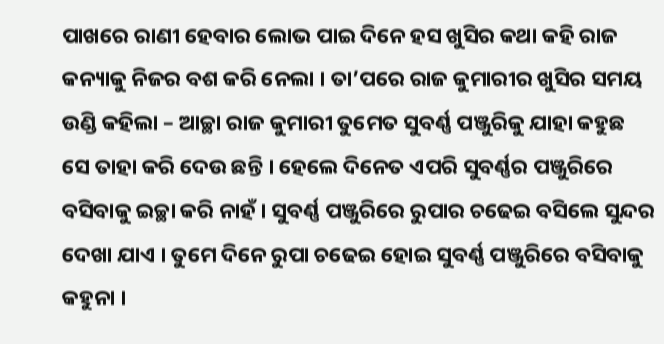ପାଖରେ ରାଣୀ ହେବାର ଲୋଭ ପାଇ ଦିନେ ହସ ଖୁସିର କଥା କହି ରାଜ କନ୍ୟାକୁ ନିଜର ବଶ କରି ନେଲା । ତା’ପରେ ରାଜ କୁମାରୀର ଖୁସିର ସମୟ ଉଣ୍ଡି କହିଲା – ଆଚ୍ଛା ରାଜ କୁମାରୀ ତୁମେତ ସୁବର୍ଣ୍ଣ ପଞ୍ଜୁରିକୁ ଯାହା କହୁଛ ସେ ତାହା କରି ଦେଉ ଛନ୍ତି । ହେଲେ ଦିନେତ ଏପରି ସୁବର୍ଣ୍ଣର ପଞ୍ଜୁରିରେ ବସିବାକୁ ଇଚ୍ଛା କରି ନାହଁ । ସୁବର୍ଣ୍ଣ ପଞ୍ଜୁରିରେ ରୁପାର ଚଢେଇ ବସିଲେ ସୁନ୍ଦର ଦେଖା ଯାଏ । ତୁମେ ଦିନେ ରୁପା ଚଢେଇ ହୋଇ ସୁବର୍ଣ୍ଣ ପଞ୍ଜୁରିରେ ବସିବାକୁ କହୁନା ।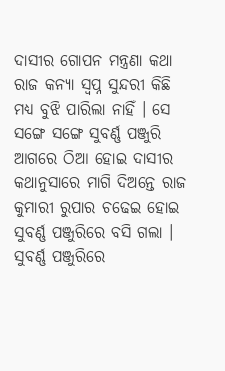ଦାସୀର ଗୋପନ ମନ୍ତ୍ରଣା କଥା ରାଜ କନ୍ୟା ସ୍ୱପ୍ନ ସୁନ୍ଦରୀ କିଛି ମଧ୍ୟ ବୁଝି ପାରିଲା ନାହିଁ । ସେ ସଙ୍ଗେ ସଙ୍ଗେ ସୁବର୍ଣ୍ଣ ପଞ୍ଜୁରି ଆଗରେ ଠିଆ ହୋଇ ଦାସୀର କଥାନୁସାରେ ମାଗି ଦିଅନ୍ତେ ରାଜ କୁମାରୀ ରୁପାର ଚଢେଇ ହୋଇ ସୁବର୍ଣ୍ଣ ପଞ୍ଜୁରିରେ ବସି ଗଲା ।
ସୁବର୍ଣ୍ଣ ପଞ୍ଜୁରିରେ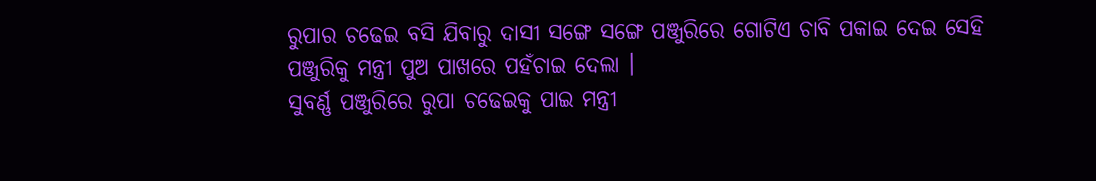ରୁପାର ଚଢେଇ ବସି ଯିବାରୁ ଦାସୀ ସଙ୍ଗେ ସଙ୍ଗେ ପଞ୍ଜୁରିରେ ଗୋଟିଏ ଚାବି ପକାଇ ଦେଇ ସେହି ପଞ୍ଜୁରିକୁ ମନ୍ତ୍ରୀ ପୁଅ ପାଖରେ ପହଁଚାଇ ଦେଲା ।
ସୁବର୍ଣ୍ଣ ପଞ୍ଜୁରିରେ ରୁପା ଚଢେଇକୁ ପାଇ ମନ୍ତ୍ରୀ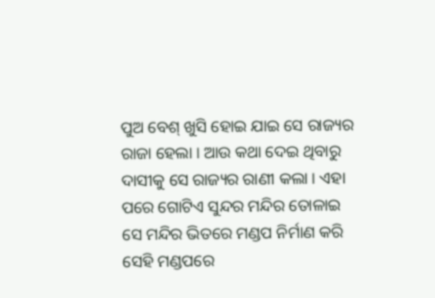ପୁଅ ବେଶ୍ ଖୁସି ହୋଇ ଯାଇ ସେ ରାଜ୍ୟର ରାଜା ହେଲା । ଆଉ କଥା ଦେଇ ଥିବାରୁ ଦାସୀକୁ ସେ ରାଜ୍ୟର ରାଣୀ କଲା । ଏହା ପରେ ଗୋଟିଏ ସୁନ୍ଦର ମନ୍ଦିର ତୋଳାଇ ସେ ମନ୍ଦିର ଭିତରେ ମଣ୍ଡପ ନିର୍ମାଣ କରି ସେହି ମଣ୍ଡପରେ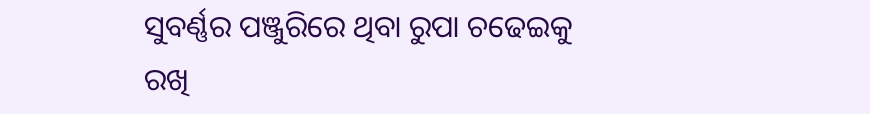ସୁବର୍ଣ୍ଣର ପଞ୍ଜୁରିରେ ଥିବା ରୁପା ଚଢେଇକୁ ରଖି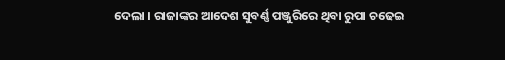ଦେଲା । ରାଜାଙ୍କର ଆଦେଶ ସୁବର୍ଣ୍ଣ ପଞ୍ଜୁରିରେ ଥିବା ରୁପା ଚଢେଇ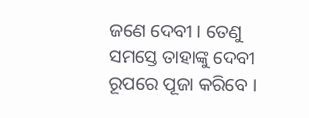ଜଣେ ଦେବୀ । ତେଣୁ ସମସ୍ତେ ତାହାଙ୍କୁ ଦେବୀ ରୂପରେ ପୂଜା କରିବେ ।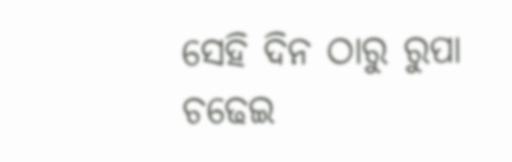ସେହି ଦିନ ଠାରୁ ରୁପା ଚଢେଇ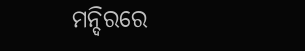ମନ୍ଦିରରେ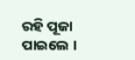ରହି ପୂଜା ପାଇଲେ ।